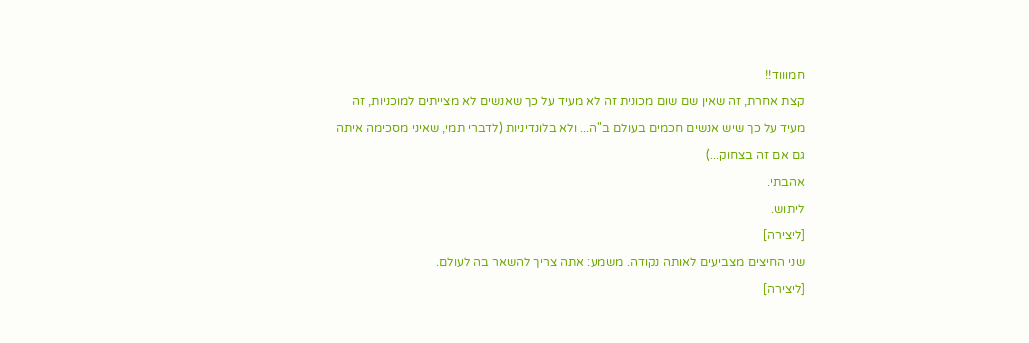חמוווד!!
קצת אחרת, זה שאין שם שום מכונית זה לא מעיד על כך שאנשים לא מצייתים למוכניות, זה מעיד על כך שיש אנשים חכמים בעולם ב"ה... ולא בלונדיניות (לדברי תמי, שאיני מסכימה איתה גם אם זה בצחוק...)
אהבתי.
ליתוש.
[ליצירה]
שני החיצים מצביעים לאותה נקודה. משמע: אתה צריך להשאר בה לעולם.
[ליצירה]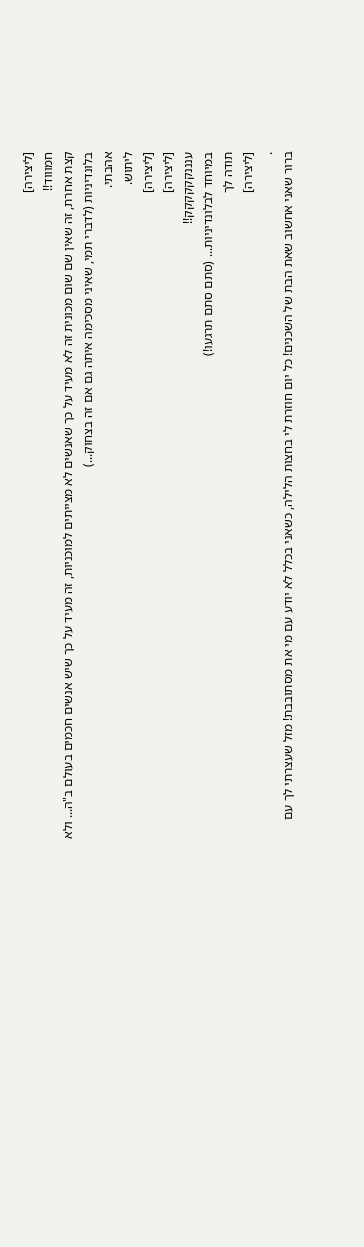[ליצירה]
חמוווד!!
קצת אחרת, זה שאין שם שום מכונית זה לא מעיד על כך שאנשים לא מצייתים למוכניות, זה מעיד על כך שיש אנשים חכמים בעולם ב"ה... ולא בלונדיניות (לדברי תמי, שאיני מסכימה איתה גם אם זה בצחוק...)
אהבתי.
ליתוש.
[ליצירה]
[ליצירה]
ענננקקקקקק!!
במיוחד לבלונדיניות... (סתם סתם תרגעו!)
תודה לך
[ליצירה]
.
ברור שאני אחשוב שאת הבת של השכנים! כל יום חוזרת לי בחצות הלילה, כשאני בכלל לא יודע עם מי את מסתובבת! מזל שעצרתי לך עם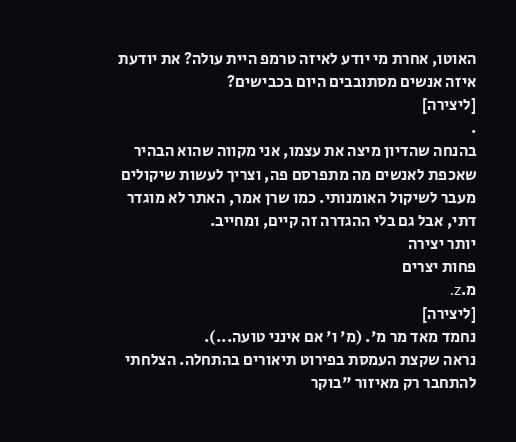האוטו, אחרת מי יודע לאיזה טרמפ היית עולה? את יודעת איזה אנשים מסתובבים היום בכבישים?
[ליצירה]
.
בהנחה שהדיון מיצה את עצמו, אני מקווה שהוא הבהיר שאכפת לאנשים מה מתפרסם פה, וצריך לעשות שיקולים מעבר לשיקול האומנותי. כמו שרן אמר, האתר לא מוגדר דתי, אבל גם בלי ההגדרה זה קיים, ומחייב.
יותר יצירה
פחות יצרים
מ.z.
[ליצירה]
נחמד מאד מר מ'. (מ' ו' אם אינני טועה...).
נראה שקצת העמסת בפירוט תיאורים בהתחלה. הצלחתי להתחבר רק מאיזור "בוקר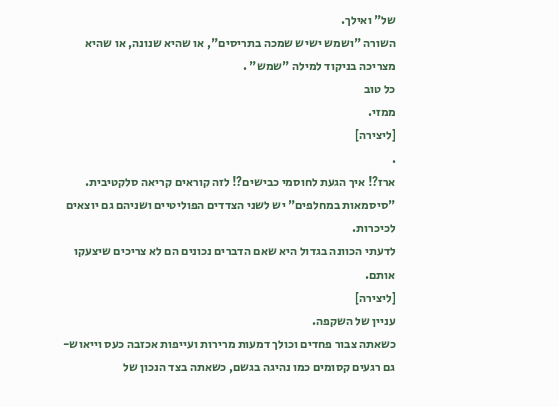של" ואילך.
השורה "ושמש ישיש שמכה בתריסים", או שהיא שנונה, או שהיא מצריכה בניקוד למילה "שמש" .
כל טוב
ממזי.
[ליצירה]
.
ארז?! איך הגעת לחוסמי כבישים?! לזה קוראים קריאה סלקטיבית. "סיסמאות במחלפים" יש לשני הצדדים הפוליטיים ושניהם גם יוצאים לכיכרות.
לדעתי הכוונה בגדול היא שאם הדברים נכונים הם לא צריכים שיצעקו אותם.
[ליצירה]
עניין של השקפה.
כשאתה צבור פחדים וכולך דמעות מרירות ועייפות אכזבה כעס וייאוש- גם רגעים קסומים כמו נהיגה בגשם, כשאתה בצד הנכון של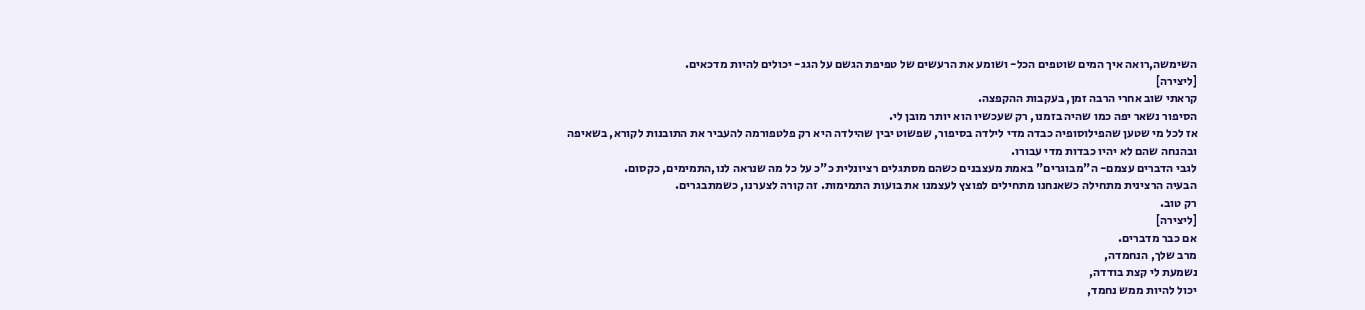השימשה,רואה איך המים שוטפים הכל- ושומע את הרעשים של טפיפת הגשם על הגג- יכולים להיות מדכאים.
[ליצירה]
קראתי שוב אחרי הרבה זמן, בעקבות ההקפצה.
הסיפור נשאר יפה כמו שהיה בזמנו, רק שעכשיו הוא יותר מובן לי.
אז לכל מי שטען שהפילוסופיה כבדה מדי לילדה בסיפור, שפשוט יבין שהילדה היא רק פלטפורמה להעביר את התובנות לקורא, בשאיפה ובהנחה שהם לא יהיו כבדות מדי עבורו.
לגבי הדברים עצמם- ה"מבוגרים" באמת מעצבנים כשהם מסתגלים רציונלית כ"כ על כל מה שנראה לנו,התמימים, כקסום.
הבעיה הרצינית מתחילה כשאנחנו מתחילים לפוצץ לעצמנו את בועות התמימות. זה קורה לצערנו, כשמתבגרים.
רק טוב.
[ליצירה]
אם כבר מדברים.
מרב שלך, הנחמדה,
נשמעת לי קצת בודדה,
יכול להיות ממש נחמד,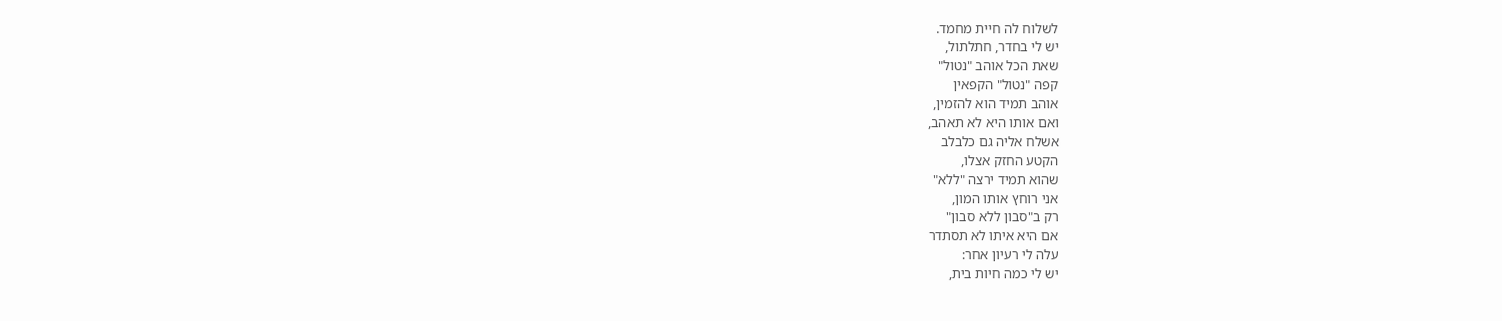לשלוח לה חיית מחמד.
יש לי בחדר, חתלתול,
שאת הכל אוהב "נטול"
קפה "נטול" הקפאין
אוהב תמיד הוא להזמין,
ואם אותו היא לא תאהב,
אשלח אליה גם כלבלב
הקטע החזק אצלו,
שהוא תמיד ירצה "ללא"
אני רוחץ אותו המון,
רק ב"סבון ללא סבון"
אם היא איתו לא תסתדר
עלה לי רעיון אחר:
יש לי כמה חיות בית,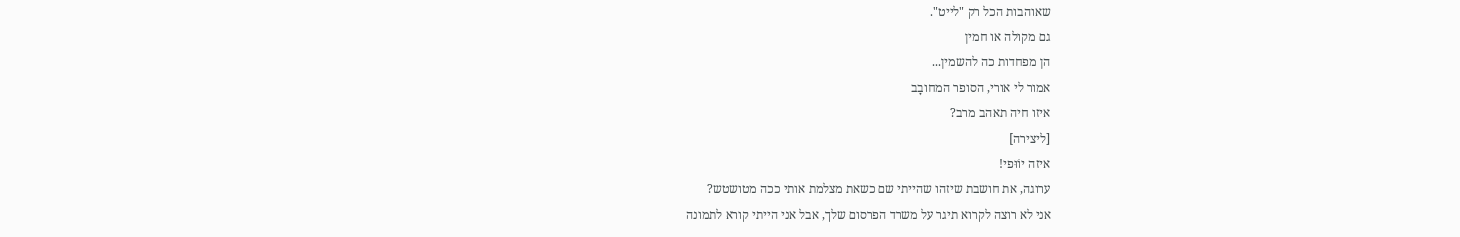שאוהבות הכל רק "לייט".
גם מקולה או חמין
הן מפחדות כה להשמין...
אמור לי אורי, הסופר המחובָב
איזו חיה תאהב מרב?
[ליצירה]
איזה יוֹוּפי!
ערוגה, את חושבת שיזהו שהייתי שם כשאת מצלמת אותי ככה מטושטש?
אני לא רוצה לקרוא תיגר על משרד הפרסום שלך, אבל אני הייתי קורא לתמונה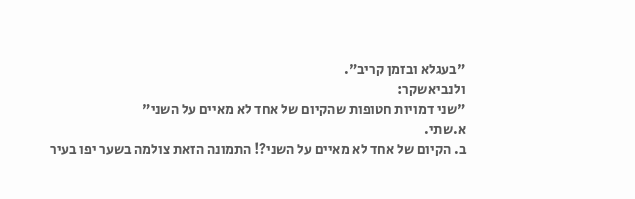"בעגלא ובזמן קריב".
ולנביאשקר:
"שני דמויות חטופות שהקיום של אחד לא מאיים על השני"
א.שתי.
ב. הקיום של אחד לא מאיים על השני?! התמונה הזאת צולמה בשער יפו בעיר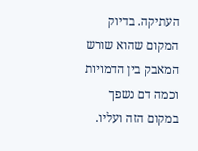העתיקה. בדיוק המקום שהוא שורש המאבק בין הדמויות וכמה דם נשפך במקום הזה ועליו.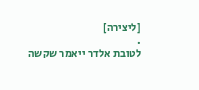[ליצירה]
.
לטובת אלדר ייאמר שקשה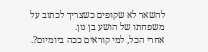להשאר לא שקופים כשצריך לכתוב על משפחתו של הושע בן נון.
אחרי הכל, למי קוראים ככה ביומיום?.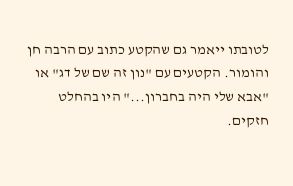לטובתו ייאמר גם שהקטע כתוב עם הרבה חן והומור. הקטעים עם "נון זה שם של דג" או "אבא שלי היה בחברון..." היו בהחלט חזקים.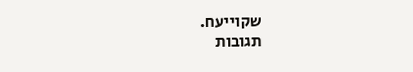שקוייעח.
תגובות